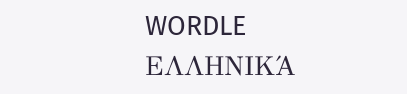WORDLE ΕΛΛΗΝΙΚΆ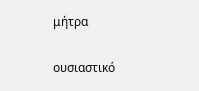μήτρα

ουσιαστικό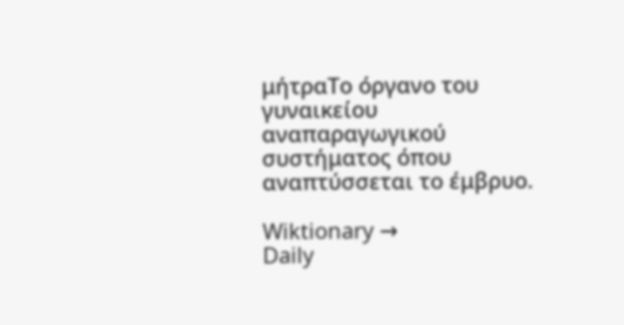μήτραΤο όργανο του γυναικείου αναπαραγωγικού συστήματος όπου αναπτύσσεται το έμβρυο.

Wiktionary →
Daily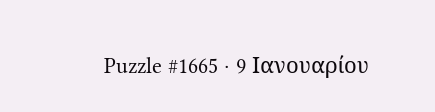Puzzle #1665 · 9 Ιανουαρίου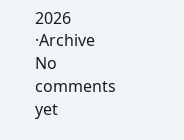2026
·Archive
No comments yet